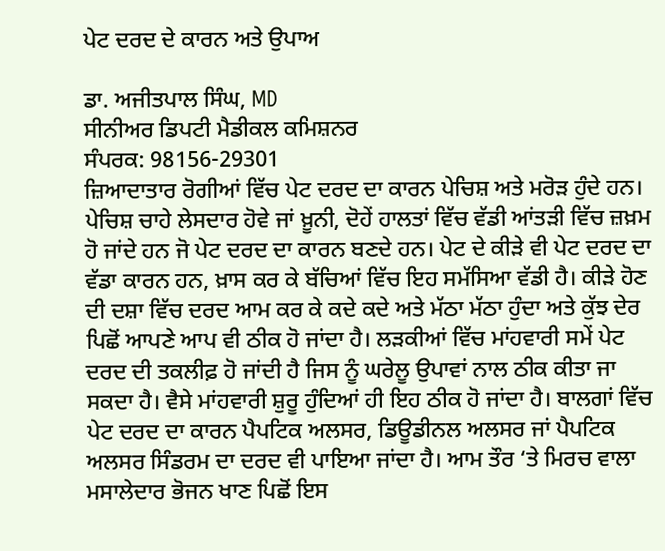ਪੇਟ ਦਰਦ ਦੇ ਕਾਰਨ ਅਤੇ ਉਪਾਅ

ਡਾ. ਅਜੀਤਪਾਲ ਸਿੰਘ, MD
ਸੀਨੀਅਰ ਡਿਪਟੀ ਮੈਡੀਕਲ ਕਮਿਸ਼ਨਰ
ਸੰਪਰਕ: 98156-29301
ਜ਼ਿਆਦਾਤਾਰ ਰੋਗੀਆਂ ਵਿੱਚ ਪੇਟ ਦਰਦ ਦਾ ਕਾਰਨ ਪੇਚਿਸ਼ ਅਤੇ ਮਰੋੜ ਹੁੰਦੇ ਹਨ। ਪੇਚਿਸ਼ ਚਾਹੇ ਲੇਸਦਾਰ ਹੋਵੇ ਜਾਂ ਖ਼ੂਨੀ, ਦੋਹੇਂ ਹਾਲਤਾਂ ਵਿੱਚ ਵੱਡੀ ਆਂਤੜੀ ਵਿੱਚ ਜ਼ਖ਼ਮ ਹੋ ਜਾਂਦੇ ਹਨ ਜੋ ਪੇਟ ਦਰਦ ਦਾ ਕਾਰਨ ਬਣਦੇ ਹਨ। ਪੇਟ ਦੇ ਕੀੜੇ ਵੀ ਪੇਟ ਦਰਦ ਦਾ ਵੱਡਾ ਕਾਰਨ ਹਨ, ਖ਼ਾਸ ਕਰ ਕੇ ਬੱਚਿਆਂ ਵਿੱਚ ਇਹ ਸਮੱਸਿਆ ਵੱਡੀ ਹੈ। ਕੀੜੇ ਹੋਣ ਦੀ ਦਸ਼ਾ ਵਿੱਚ ਦਰਦ ਆਮ ਕਰ ਕੇ ਕਦੇ ਕਦੇ ਅਤੇ ਮੱਠਾ ਮੱਠਾ ਹੁੰਦਾ ਅਤੇ ਕੁੱਝ ਦੇਰ ਪਿਛੋਂ ਆਪਣੇ ਆਪ ਵੀ ਠੀਕ ਹੋ ਜਾਂਦਾ ਹੈ। ਲੜਕੀਆਂ ਵਿੱਚ ਮਾਂਹਵਾਰੀ ਸਮੇਂ ਪੇਟ ਦਰਦ ਦੀ ਤਕਲੀਫ਼ ਹੋ ਜਾਂਦੀ ਹੈ ਜਿਸ ਨੂੰ ਘਰੇਲੂ ਉਪਾਵਾਂ ਨਾਲ ਠੀਕ ਕੀਤਾ ਜਾ ਸਕਦਾ ਹੈ। ਵੈਸੇ ਮਾਂਹਵਾਰੀ ਸ਼ੁਰੂ ਹੁੰਦਿਆਂ ਹੀ ਇਹ ਠੀਕ ਹੋ ਜਾਂਦਾ ਹੈ। ਬਾਲਗਾਂ ਵਿੱਚ ਪੇਟ ਦਰਦ ਦਾ ਕਾਰਨ ਪੈਪਟਿਕ ਅਲਸਰ, ਡਿਊਡੀਨਲ ਅਲਸਰ ਜਾਂ ਪੈਪਟਿਕ ਅਲਸਰ ਸਿੰਡਰਮ ਦਾ ਦਰਦ ਵੀ ਪਾਇਆ ਜਾਂਦਾ ਹੈ। ਆਮ ਤੌਰ ‘ਤੇ ਮਿਰਚ ਵਾਲਾ ਮਸਾਲੇਦਾਰ ਭੋਜਨ ਖਾਣ ਪਿਛੋਂ ਇਸ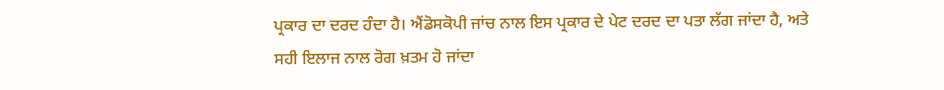ਪ੍ਰਕਾਰ ਦਾ ਦਰਦ ਹੰਦਾ ਹੈ। ਐਂਡੋਸਕੋਪੀ ਜਾਂਚ ਨਾਲ ਇਸ ਪ੍ਰਕਾਰ ਦੇ ਪੇਟ ਦਰਦ ਦਾ ਪਤਾ ਲੱਗ ਜਾਂਦਾ ਹੈ, ਅਤੇ ਸਹੀ ਇਲਾਜ ਨਾਲ ਰੋਗ ਖ਼ਤਮ ਹੋ ਜਾਂਦਾ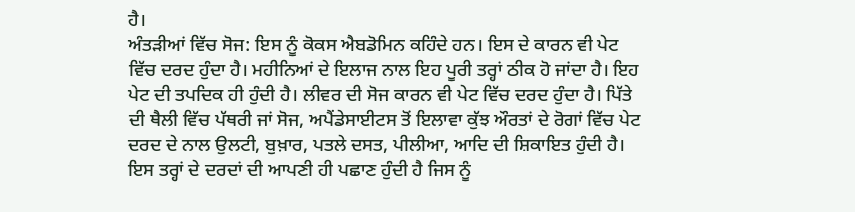ਹੈ।
ਅੰਤੜੀਆਂ ਵਿੱਚ ਸੋਜ: ਇਸ ਨੂੰ ਕੋਕਸ ਐਬਡੋਮਿਨ ਕਹਿੰਦੇ ਹਨ। ਇਸ ਦੇ ਕਾਰਨ ਵੀ ਪੇਟ ਵਿੱਚ ਦਰਦ ਹੁੰਦਾ ਹੈ। ਮਹੀਨਿਆਂ ਦੇ ਇਲਾਜ ਨਾਲ ਇਹ ਪੂਰੀ ਤਰ੍ਹਾਂ ਠੀਕ ਹੋ ਜਾਂਦਾ ਹੈ। ਇਹ ਪੇਟ ਦੀ ਤਪਦਿਕ ਹੀ ਹੁੰਦੀ ਹੈ। ਲੀਵਰ ਦੀ ਸੋਜ ਕਾਰਨ ਵੀ ਪੇਟ ਵਿੱਚ ਦਰਦ ਹੁੰਦਾ ਹੈ। ਪਿੱਤੇ ਦੀ ਥੈਲੀ ਵਿੱਚ ਪੱਥਰੀ ਜਾਂ ਸੋਜ, ਅਪੈਂਡੇਸਾਈਟਸ ਤੋਂ ਇਲਾਵਾ ਕੁੱਝ ਔਰਤਾਂ ਦੇ ਰੋਗਾਂ ਵਿੱਚ ਪੇਟ ਦਰਦ ਦੇ ਨਾਲ ਉਲਟੀ, ਬੁਖ਼ਾਰ, ਪਤਲੇ ਦਸਤ, ਪੀਲੀਆ, ਆਦਿ ਦੀ ਸ਼ਿਕਾਇਤ ਹੁੰਦੀ ਹੈ। ਇਸ ਤਰ੍ਹਾਂ ਦੇ ਦਰਦਾਂ ਦੀ ਆਪਣੀ ਹੀ ਪਛਾਣ ਹੁੰਦੀ ਹੈ ਜਿਸ ਨੂੰ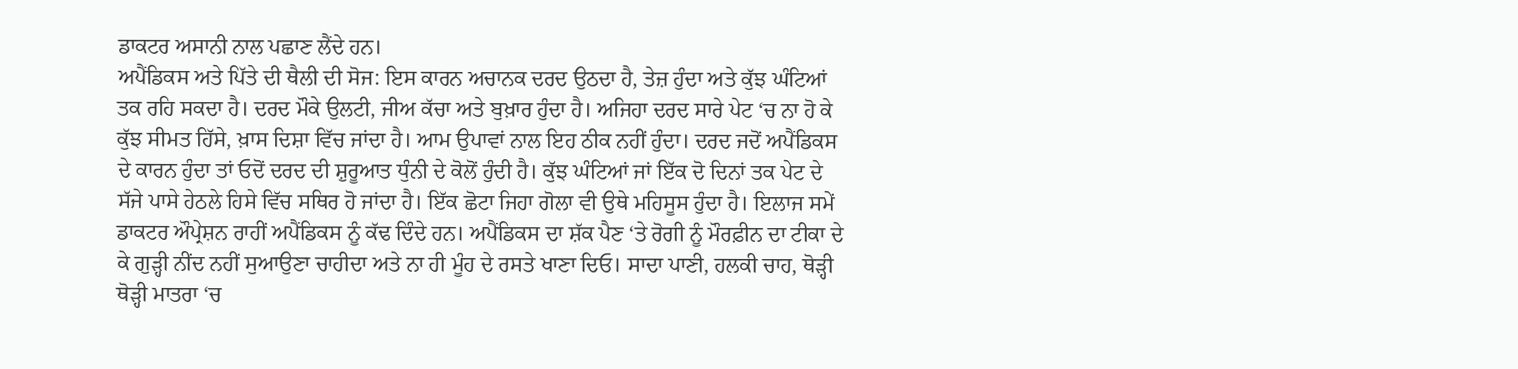ਡਾਕਟਰ ਅਸਾਨੀ ਨਾਲ ਪਛਾਣ ਲੈਂਦੇ ਹਨ।
ਅਪੈਂਡਿਕਸ ਅਤੇ ਪਿੱਤੇ ਦੀ ਥੈਲੀ ਦੀ ਸੋਜ: ਇਸ ਕਾਰਨ ਅਚਾਨਕ ਦਰਦ ਉਠਦਾ ਹੈ, ਤੇਜ਼ ਹੁੰਦਾ ਅਤੇ ਕੁੱਝ ਘੰਟਿਆਂ ਤਕ ਰਹਿ ਸਕਦਾ ਹੈ। ਦਰਦ ਮੌਕੇ ਉਲਟੀ, ਜੀਅ ਕੱਚਾ ਅਤੇ ਬੁਖ਼ਾਰ ਹੁੰਦਾ ਹੈ। ਅਜਿਹਾ ਦਰਦ ਸਾਰੇ ਪੇਟ ‘ਚ ਨਾ ਹੋ ਕੇ ਕੁੱਝ ਸੀਮਤ ਹਿੱਸੇ, ਖ਼ਾਸ ਦਿਸ਼ਾ ਵਿੱਚ ਜਾਂਦਾ ਹੈ। ਆਮ ਉਪਾਵਾਂ ਨਾਲ ਇਹ ਠੀਕ ਨਹੀਂ ਹੁੰਦਾ। ਦਰਦ ਜਦੋਂ ਅਪੈਂਡਿਕਸ ਦੇ ਕਾਰਨ ਹੁੰਦਾ ਤਾਂ ਓਦੋਂ ਦਰਦ ਦੀ ਸ਼ੁਰੂਆਤ ਧੁੰਨੀ ਦੇ ਕੋਲੋਂ ਹੁੰਦੀ ਹੈ। ਕੁੱਝ ਘੰਟਿਆਂ ਜਾਂ ਇੱਕ ਦੋ ਦਿਨਾਂ ਤਕ ਪੇਟ ਦੇ ਸੱਜੇ ਪਾਸੇ ਹੇਠਲੇ ਹਿਸੇ ਵਿੱਚ ਸਥਿਰ ਹੋ ਜਾਂਦਾ ਹੈ। ਇੱਕ ਛੋਟਾ ਜਿਹਾ ਗੋਲਾ ਵੀ ਉਥੇ ਮਹਿਸੂਸ ਹੁੰਦਾ ਹੈ। ਇਲਾਜ ਸਮੇਂ ਡਾਕਟਰ ਔਪ੍ਰੇਸ਼ਨ ਰਾਹੀਂ ਅਪੈਂਡਿਕਸ ਨੂੰ ਕੱਢ ਦਿੰਦੇ ਹਨ। ਅਪੈਂਡਿਕਸ ਦਾ ਸ਼ੱਕ ਪੈਣ ‘ਤੇ ਰੋਗੀ ਨੂੰ ਮੌਰਫ਼ੀਨ ਦਾ ਟੀਕਾ ਦੇ ਕੇ ਗੁੜ੍ਹੀ ਨੀਂਦ ਨਹੀਂ ਸੁਆਉਣਾ ਚਾਹੀਦਾ ਅਤੇ ਨਾ ਹੀ ਮੂੰਹ ਦੇ ਰਸਤੇ ਖਾਣਾ ਦਿਓ। ਸਾਦਾ ਪਾਣੀ, ਹਲਕੀ ਚਾਹ, ਥੋੜ੍ਹੀ ਥੋੜ੍ਹੀ ਮਾਤਰਾ ‘ਚ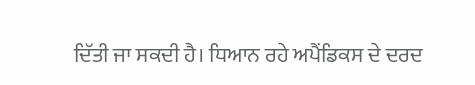ਦਿੱਤੀ ਜਾ ਸਕਦੀ ਹੈ। ਧਿਆਨ ਰਹੇ ਅਪੈਂਡਿਕਸ ਦੇ ਦਰਦ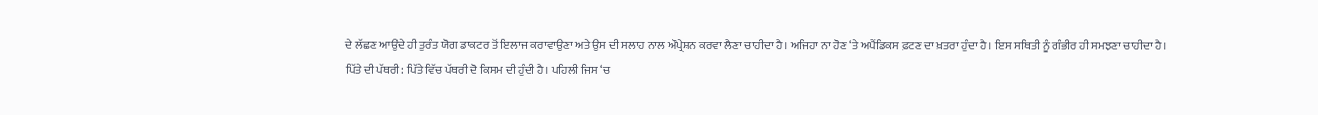ਦੇ ਲੱਛਣ ਆਉਂਦੇ ਹੀ ਤੁਰੰਤ ਯੋਗ ਡਾਕਟਰ ਤੋਂ ਇਲਾਜ ਕਰਾਵਾਉਣਾ ਅਤੇ ਉਸ ਦੀ ਸਲਾਹ ਨਾਲ ਔਪ੍ਰੇਸ਼ਨ ਕਰਵਾ ਲੈਣਾ ਚਾਹੀਦਾ ਹੈ। ਅਜਿਹਾ ਨਾ ਹੋਣ ‘ਤੇ ਅਪੈਂਡਿਕਸ ਫ਼ਟਣ ਦਾ ਖ਼ਤਰਾ ਹੁੰਦਾ ਹੈ। ਇਸ ਸਥਿਤੀ ਨੂੰ ਗੰਭੀਰ ਹੀ ਸਮਝਣਾ ਚਾਹੀਦਾ ਹੈ।
ਪਿੱਤੇ ਦੀ ਪੱਥਰੀ: ਪਿੱਤੇ ਵਿੱਚ ਪੱਥਰੀ ਦੋ ਕਿਸਮ ਦੀ ਹੁੰਦੀ ਹੈ। ਪਹਿਲੀ ਜਿਸ ‘ਚ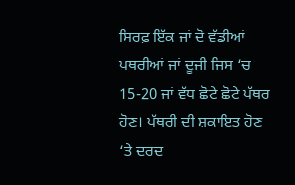ਸਿਰਫ਼ ਇੱਕ ਜਾਂ ਦੋ ਵੱਡੀਆਂ ਪਥਰੀਆਂ ਜਾਂ ਦੂਜੀ ਜਿਸ ‘ਚ 15-20 ਜਾਂ ਵੱਧ ਛੋਟੇ ਛੋਟੇ ਪੱਥਰ ਹੋਣ। ਪੱਥਰੀ ਦੀ ਸ਼ਕਾਇਤ ਹੋਣ ‘ਤੇ ਦਰਦ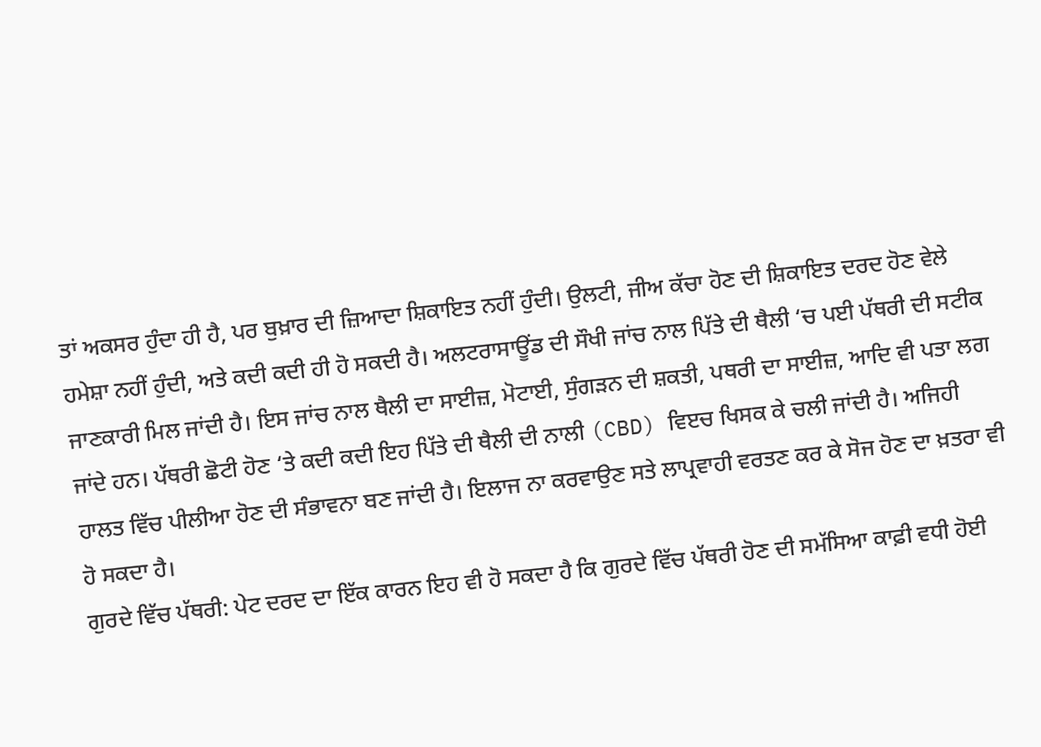ਤਾਂ ਅਕਸਰ ਹੁੰਦਾ ਹੀ ਹੈ, ਪਰ ਬੁਖ਼ਾਰ ਦੀ ਜ਼ਿਆਦਾ ਸ਼ਿਕਾਇਤ ਨਹੀਂ ਹੁੰਦੀ। ਉਲਟੀ, ਜੀਅ ਕੱਚਾ ਹੋਣ ਦੀ ਸ਼ਿਕਾਇਤ ਦਰਦ ਹੋਣ ਵੇਲੇ ਹਮੇਸ਼ਾ ਨਹੀਂ ਹੁੰਦੀ, ਅਤੇ ਕਦੀ ਕਦੀ ਹੀ ਹੋ ਸਕਦੀ ਹੈ। ਅਲਟਰਾਸਾਊਂਡ ਦੀ ਸੌਖੀ ਜਾਂਚ ਨਾਲ ਪਿੱਤੇ ਦੀ ਥੈਲੀ ‘ਚ ਪਈ ਪੱਥਰੀ ਦੀ ਸਟੀਕ ਜਾਣਕਾਰੀ ਮਿਲ ਜਾਂਦੀ ਹੈ। ਇਸ ਜਾਂਚ ਨਾਲ ਥੈਲੀ ਦਾ ਸਾਈਜ਼, ਮੋਟਾਈ, ਸੁੰਗੜਨ ਦੀ ਸ਼ਕਤੀ, ਪਥਰੀ ਦਾ ਸਾਈਜ਼, ਆਦਿ ਵੀ ਪਤਾ ਲਗ ਜਾਂਦੇ ਹਨ। ਪੱਥਰੀ ਛੋਟੀ ਹੋਣ ‘ਤੇ ਕਦੀ ਕਦੀ ਇਹ ਪਿੱਤੇ ਦੀ ਥੈਲੀ ਦੀ ਨਾਲੀ (CBD) ਵਿੲਚ ਖਿਸਕ ਕੇ ਚਲੀ ਜਾਂਦੀ ਹੈ। ਅਜਿਹੀ ਹਾਲਤ ਵਿੱਚ ਪੀਲੀਆ ਹੋਣ ਦੀ ਸੰਭਾਵਨਾ ਬਣ ਜਾਂਦੀ ਹੈ। ਇਲਾਜ ਨਾ ਕਰਵਾਉਣ ਸਤੇ ਲਾਪ੍ਰਵਾਹੀ ਵਰਤਣ ਕਰ ਕੇ ਸੋਜ ਹੋਣ ਦਾ ਖ਼ਤਰਾ ਵੀ ਹੋ ਸਕਦਾ ਹੈ।
ਗੁਰਦੇ ਵਿੱਚ ਪੱਥਰੀ: ਪੇਟ ਦਰਦ ਦਾ ਇੱਕ ਕਾਰਨ ਇਹ ਵੀ ਹੋ ਸਕਦਾ ਹੈ ਕਿ ਗੁਰਦੇ ਵਿੱਚ ਪੱਥਰੀ ਹੋਣ ਦੀ ਸਮੱਸਿਆ ਕਾਫ਼ੀ ਵਧੀ ਹੋਈ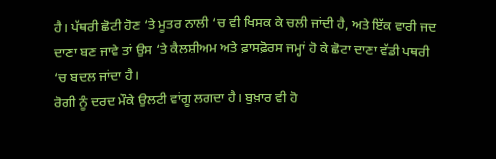ਹੈ। ਪੱਥਰੀ ਛੋਟੀ ਹੋਣ ‘ਤੇ ਮੂਤਰ ਨਾਲੀ ‘ਚ ਵੀ ਖਿਸਕ ਕੇ ਚਲੀ ਜਾਂਦੀ ਹੈ, ਅਤੇ ਇੱਕ ਵਾਰੀ ਜਦ ਦਾਣਾ ਬਣ ਜਾਵੇ ਤਾਂ ਉਸ ‘ਤੇ ਕੈਲਸ਼ੀਅਮ ਅਤੇ ਫ਼ਾਸਫ਼ੋਰਸ ਜਮ੍ਹਾਂ ਹੋ ਕੇ ਛੋਟਾ ਦਾਣਾ ਵੱਡੀ ਪਥਰੀ ‘ਚ ਬਦਲ ਜਾਂਦਾ ਹੈ।
ਰੋਗੀ ਨੂੰ ਦਰਦ ਮੌਕੇ ਉਲਟੀ ਵਾਂਗੂ ਲਗਦਾ ਹੈ। ਬੁਖ਼ਾਰ ਵੀ ਹੋ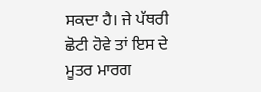ਸਕਦਾ ਹੈ। ਜੇ ਪੱਥਰੀ ਛੋਟੀ ਹੋਵੇ ਤਾਂ ਇਸ ਦੇ ਮੂਤਰ ਮਾਰਗ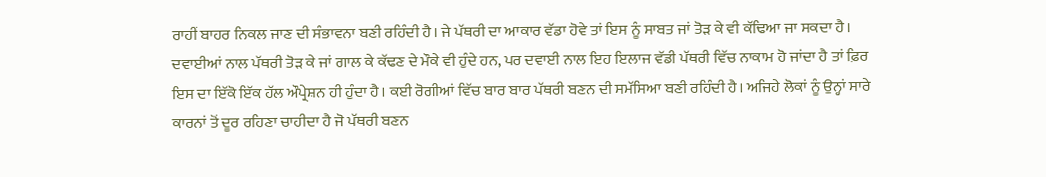ਰਾਹੀਂ ਬਾਹਰ ਨਿਕਲ ਜਾਣ ਦੀ ਸੰਭਾਵਨਾ ਬਣੀ ਰਹਿੰਦੀ ਹੈ। ਜੇ ਪੱਥਰੀ ਦਾ ਆਕਾਰ ਵੱਡਾ ਹੋਵੇ ਤਾਂ ਇਸ ਨੂੰ ਸਾਬਤ ਜਾਂ ਤੋੜ ਕੇ ਵੀ ਕੱਢਿਆ ਜਾ ਸਕਦਾ ਹੈ।
ਦਵਾਈਆਂ ਨਾਲ ਪੱਥਰੀ ਤੋੜ ਕੇ ਜਾਂ ਗਾਲ ਕੇ ਕੱਢਣ ਦੇ ਮੌਕੇ ਵੀ ਹੁੰਦੇ ਹਨ, ਪਰ ਦਵਾਈ ਨਾਲ ਇਹ ਇਲਾਜ ਵੱਡੀ ਪੱਥਰੀ ਵਿੱਚ ਨਾਕਾਮ ਹੋ ਜਾਂਦਾ ਹੈ ਤਾਂ ਫ਼ਿਰ ਇਸ ਦਾ ਇੱਕੋ ਇੱਕ ਹੱਲ ਔਪ੍ਰੇਸ਼ਨ ਹੀ ਹੁੰਦਾ ਹੈ। ਕਈ ਰੋਗੀਆਂ ਵਿੱਚ ਬਾਰ ਬਾਰ ਪੱਥਰੀ ਬਣਨ ਦੀ ਸਮੱਸਿਆ ਬਣੀ ਰਹਿੰਦੀ ਹੈ। ਅਜਿਹੇ ਲੋਕਾਂ ਨੂੰ ਉਨ੍ਹਾਂ ਸਾਰੇ ਕਾਰਨਾਂ ਤੋਂ ਦੂਰ ਰਹਿਣਾ ਚਾਹੀਦਾ ਹੈ ਜੋ ਪੱਥਰੀ ਬਣਨ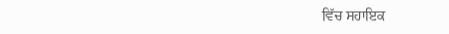ਵਿੱਚ ਸਹਾਇਕ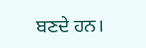ਬਣਦੇ ਹਨ।